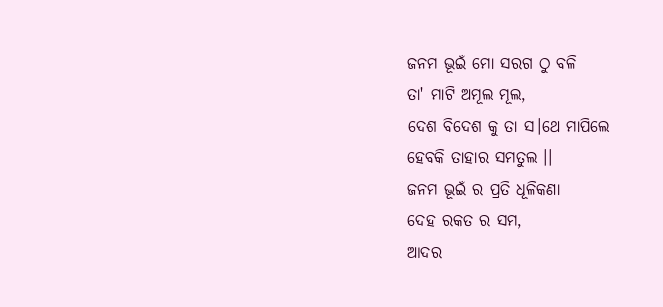ଜନମ ଭୂଇଁ ମୋ ସରଗ ଠୁ ବଳି
ତା' ମାଟି ଅମୂଲ ମୂଲ,
ଦେଶ ବିଦେଶ କୁ ତା ସ।ଥେ ମାପିଲେ
ହେବକି ତାହାର ସମତୁଲ ।।
ଜନମ ଭୂଇଁ ର ପ୍ରତି ଧୂଳିକଣା
ଦେହ ରକତ ର ସମ,
ଆଦର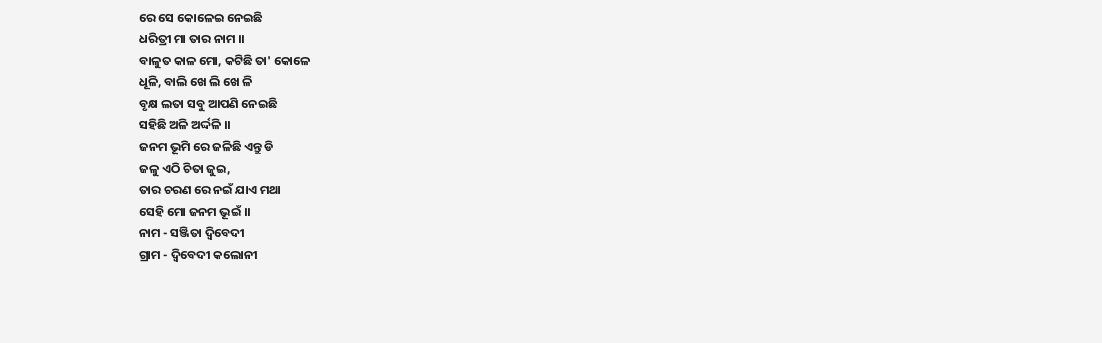ରେ ସେ କୋଳେଇ ନେଇଛି
ଧରିତ୍ରୀ ମା ତାର ନାମ ।।
ବାଳୁତ କାଳ ମୋ, କଟିଛି ତା' କୋଳେ
ଧୂଳି, ବାଲି ଖେ ଲି ଖେ ଳି
ବୃକ୍ଷ ଲତା ସବୁ ଆପଣି ନେଇଛି
ସହିଛି ଅଳି ଅର୍ଦ୍ଦଳି ।।
ଜନମ ଭୂମି ରେ ଜଳିଛି ଏନ୍ତୁ ଡି
ଜଳୁ ଏଠି ଚିତା ଜୁଇ,
ତାର ଚରଣ ରେ ନଇଁ ଯାଏ ମଥା
ସେହି ମୋ ଜନମ ଭୂଇଁ ।।
ନାମ - ସଞ୍ଜିତା ଦ୍ୱିବେଦୀ
ଗ୍ରାମ - ଦ୍ୱିବେଦୀ କଲୋନୀ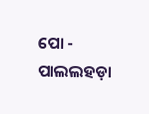ପୋ - ପାଲଲହଡ଼ା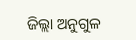ଜିଲ୍ଲା ଅନୁଗୁଳ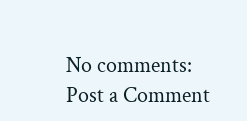No comments:
Post a Comment